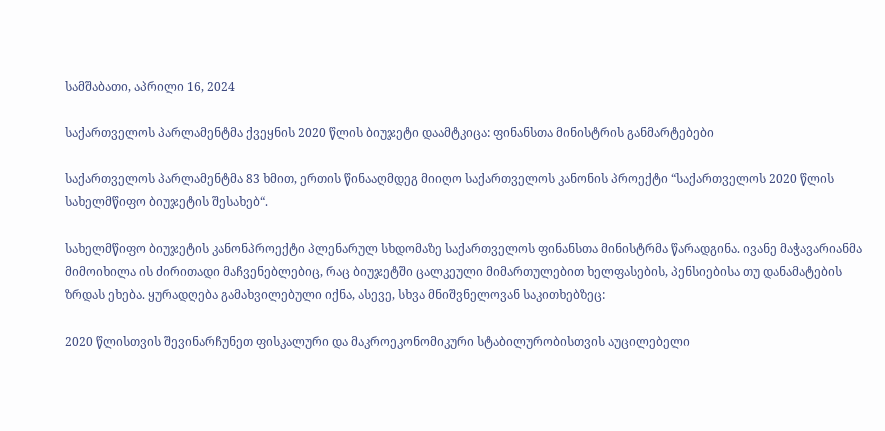სამშაბათი, აპრილი 16, 2024

საქართველოს პარლამენტმა ქვეყნის 2020 წლის ბიუჯეტი დაამტკიცა: ფინანსთა მინისტრის განმარტებები

საქართველოს პარლამენტმა 83 ხმით, ერთის წინააღმდეგ მიიღო საქართველოს კანონის პროექტი “საქართველოს 2020 წლის სახელმწიფო ბიუჯეტის შესახებ“.

სახელმწიფო ბიუჯეტის კანონპროექტი პლენარულ სხდომაზე საქართველოს ფინანსთა მინისტრმა წარადგინა. ივანე მაჭავარიანმა მიმოიხილა ის ძირითადი მაჩვენებლებიც, რაც ბიუჯეტში ცალკეული მიმართულებით ხელფასების, პენსიებისა თუ დანამატების ზრდას ეხება. ყურადღება გამახვილებული იქნა, ასევე, სხვა მნიშვნელოვან საკითხებზეც:

2020 წლისთვის შევინარჩუნეთ ფისკალური და მაკროეკონომიკური სტაბილურობისთვის აუცილებელი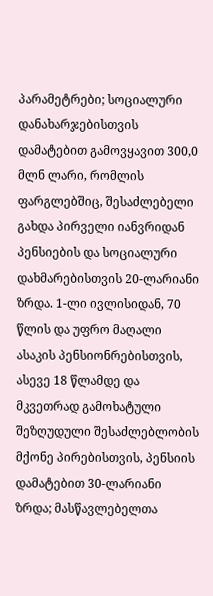პარამეტრები; სოციალური დანახარჯებისთვის დამატებით გამოვყავით 300,0 მლნ ლარი, რომლის ფარგლებშიც, შესაძლებელი გახდა პირველი იანვრიდან პენსიების და სოციალური დახმარებისთვის 20-ლარიანი ზრდა. 1-ლი ივლისიდან, 70 წლის და უფრო მაღალი ასაკის პენსიონრებისთვის, ასევე 18 წლამდე და მკვეთრად გამოხატული შეზღუდული შესაძლებლობის მქონე პირებისთვის, პენსიის დამატებით 30-ლარიანი ზრდა; მასწავლებელთა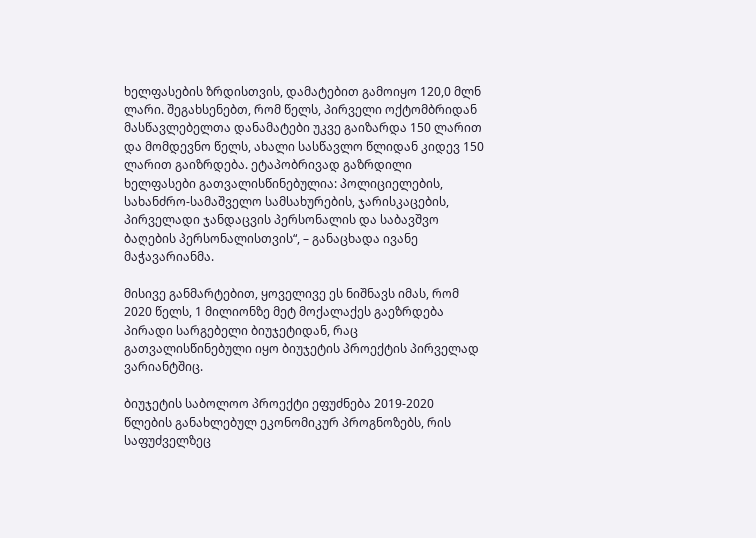ხელფასების ზრდისთვის, დამატებით გამოიყო 120,0 მლნ ლარი. შეგახსენებთ, რომ წელს, პირველი ოქტომბრიდან მასწავლებელთა დანამატები უკვე გაიზარდა 150 ლარით და მომდევნო წელს, ახალი სასწავლო წლიდან კიდევ 150 ლარით გაიზრდება. ეტაპობრივად გაზრდილი ხელფასები გათვალისწინებულია: პოლიციელების, სახანძრო-სამაშველო სამსახურების, ჯარისკაცების, პირველადი ჯანდაცვის პერსონალის და საბავშვო ბაღების პერსონალისთვის“, – განაცხადა ივანე მაჭავარიანმა.

მისივე განმარტებით, ყოველივე ეს ნიშნავს იმას, რომ 2020 წელს, 1 მილიონზე მეტ მოქალაქეს გაეზრდება პირადი სარგებელი ბიუჯეტიდან, რაც გათვალისწინებული იყო ბიუჯეტის პროექტის პირველად ვარიანტშიც.

ბიუჯეტის საბოლოო პროექტი ეფუძნება 2019-2020 წლების განახლებულ ეკონომიკურ პროგნოზებს, რის საფუძველზეც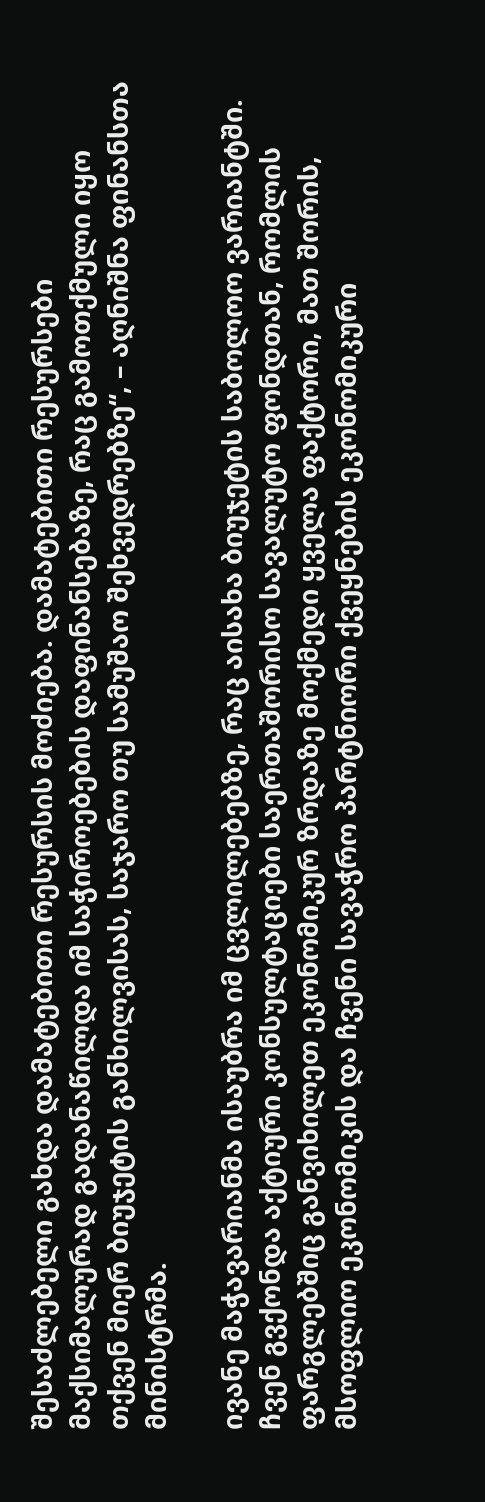შესაძლებელი გახდა დამატებითი რესურსის მოძიება. დამატებითი რესურსები მაქსიმალურად გადანაწილდა იმ საჭიროებების დაფინანსებაზე, რაც გამოთქმული იყო თქვენ მიერ ბიუჯეტის განხილვისას, საჯარო თუ სამუშაო შეხვედრებზე“, – აღნიშნა ფინანსთა მინისტრმა.

ივანე მაჭავარიანმა ისაუბრა იმ ცვლილებებზე, რაც აისახა ბიუჯეტის საბოლოო ვარიანტში.
ჩვენ გვქონდა აქტიური კონსულტაციები საერთაშორისო სავალუტო ფონდთან, რომლის ფარგლებშიც განვიხილეთ ეკონომიკურ ზრდაზე მოქმედი ყველა ფაქტორი, მათ შორის, მსოფლიო ეკონომიკის და ჩვენი სავაჭრო პარტნიორი ქვეყნების ეკონომიკური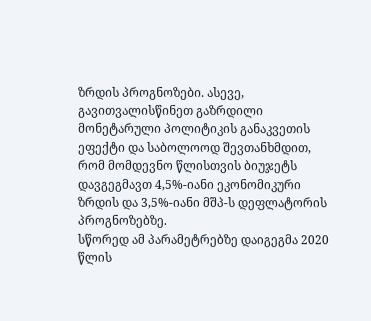ზრდის პროგნოზები. ასევე, გავითვალისწინეთ გაზრდილი მონეტარული პოლიტიკის განაკვეთის ეფექტი და საბოლოოდ შევთანხმდით, რომ მომდევნო წლისთვის ბიუჯეტს დავგეგმავთ 4,5%-იანი ეკონომიკური ზრდის და 3,5%-იანი მშპ-ს დეფლატორის პროგნოზებზე.
სწორედ ამ პარამეტრებზე დაიგეგმა 2020 წლის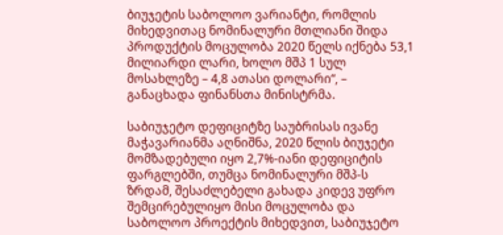ბიუჯეტის საბოლოო ვარიანტი, რომლის მიხედვითაც ნომინალური მთლიანი შიდა პროდუქტის მოცულობა 2020 წელს იქნება 53,1 მილიარდი ლარი, ხოლო მშპ 1 სულ მოსახლეზე – 4,8 ათასი დოლარი“, – განაცხადა ფინანსთა მინისტრმა.

საბიუჯეტო დეფიციტზე საუბრისას ივანე მაჭავარიანმა აღნიშნა, 2020 წლის ბიუჯეტი მომზადებული იყო 2,7%-იანი დეფიციტის ფარგლებში, თუმცა ნომინალური მშპ-ს ზრდამ, შესაძლებელი გახადა კიდევ უფრო შემცირებულიყო მისი მოცულობა და საბოლოო პროექტის მიხედვით, საბიუჯეტო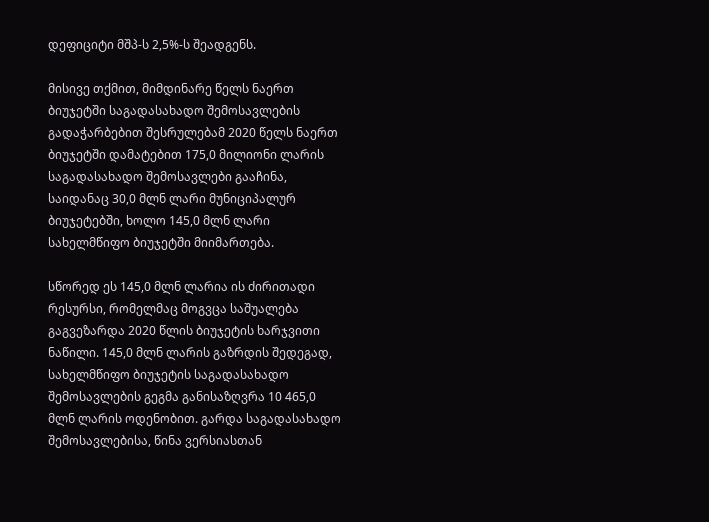დეფიციტი მშპ-ს 2,5%-ს შეადგენს.

მისივე თქმით, მიმდინარე წელს ნაერთ ბიუჯეტში საგადასახადო შემოსავლების გადაჭარბებით შესრულებამ 2020 წელს ნაერთ ბიუჯეტში დამატებით 175,0 მილიონი ლარის საგადასახადო შემოსავლები გააჩინა, საიდანაც 30,0 მლნ ლარი მუნიციპალურ ბიუჯეტებში, ხოლო 145,0 მლნ ლარი სახელმწიფო ბიუჯეტში მიიმართება.

სწორედ ეს 145,0 მლნ ლარია ის ძირითადი რესურსი, რომელმაც მოგვცა საშუალება გაგვეზარდა 2020 წლის ბიუჯეტის ხარჯვითი ნაწილი. 145,0 მლნ ლარის გაზრდის შედეგად, სახელმწიფო ბიუჯეტის საგადასახადო შემოსავლების გეგმა განისაზღვრა 10 465,0 მლნ ლარის ოდენობით. გარდა საგადასახადო შემოსავლებისა, წინა ვერსიასთან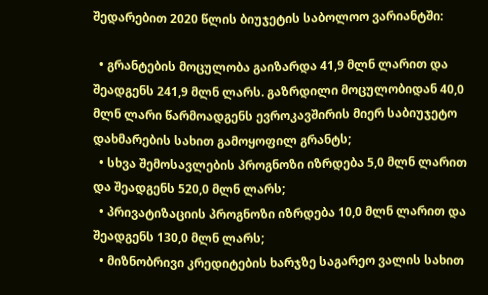შედარებით 2020 წლის ბიუჯეტის საბოლოო ვარიანტში:

  • გრანტების მოცულობა გაიზარდა 41,9 მლნ ლარით და შეადგენს 241,9 მლნ ლარს. გაზრდილი მოცულობიდან 40,0 მლნ ლარი წარმოადგენს ევროკავშირის მიერ საბიუჯეტო დახმარების სახით გამოყოფილ გრანტს;
  • სხვა შემოსავლების პროგნოზი იზრდება 5,0 მლნ ლარით და შეადგენს 520,0 მლნ ლარს;
  • პრივატიზაციის პროგნოზი იზრდება 10,0 მლნ ლარით და შეადგენს 130,0 მლნ ლარს;
  • მიზნობრივი კრედიტების ხარჯზე საგარეო ვალის სახით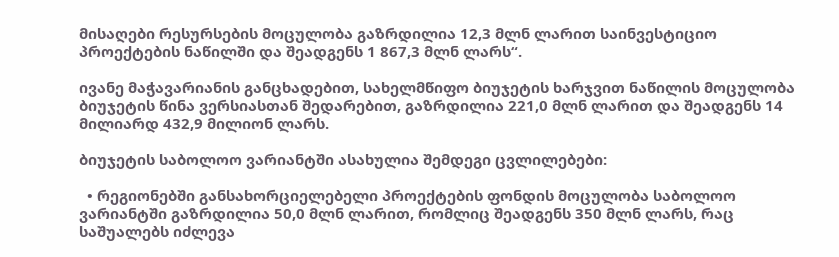მისაღები რესურსების მოცულობა გაზრდილია 12,3 მლნ ლარით საინვესტიციო პროექტების ნაწილში და შეადგენს 1 867,3 მლნ ლარს“.

ივანე მაჭავარიანის განცხადებით, სახელმწიფო ბიუჯეტის ხარჯვით ნაწილის მოცულობა ბიუჯეტის წინა ვერსიასთან შედარებით, გაზრდილია 221,0 მლნ ლარით და შეადგენს 14 მილიარდ 432,9 მილიონ ლარს.

ბიუჯეტის საბოლოო ვარიანტში ასახულია შემდეგი ცვლილებები:

  • რეგიონებში განსახორციელებელი პროექტების ფონდის მოცულობა საბოლოო ვარიანტში გაზრდილია 50,0 მლნ ლარით, რომლიც შეადგენს 350 მლნ ლარს, რაც საშუალებს იძლევა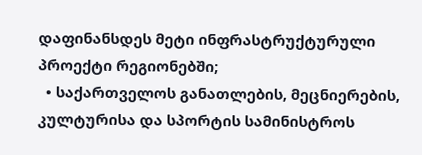დაფინანსდეს მეტი ინფრასტრუქტურული პროექტი რეგიონებში;
  • საქართველოს განათლების, მეცნიერების, კულტურისა და სპორტის სამინისტროს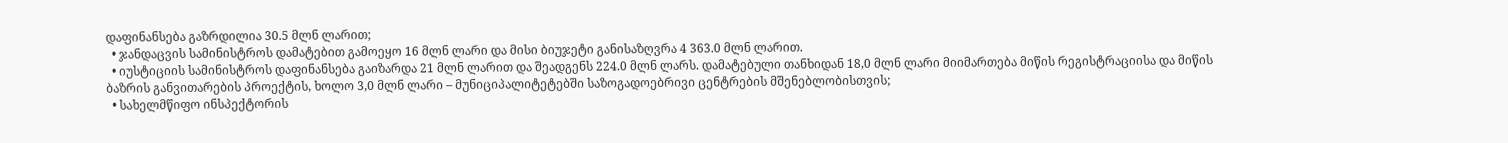დაფინანსება გაზრდილია 30.5 მლნ ლარით;
  • ჯანდაცვის სამინისტროს დამატებით გამოეყო 16 მლნ ლარი და მისი ბიუჯეტი განისაზღვრა 4 363.0 მლნ ლარით.
  • იუსტიციის სამინისტროს დაფინანსება გაიზარდა 21 მლნ ლარით და შეადგენს 224.0 მლნ ლარს. დამატებული თანხიდან 18,0 მლნ ლარი მიიმართება მიწის რეგისტრაციისა და მიწის ბაზრის განვითარების პროექტის, ხოლო 3,0 მლნ ლარი – მუნიციპალიტეტებში საზოგადოებრივი ცენტრების მშენებლობისთვის;
  • სახელმწიფო ინსპექტორის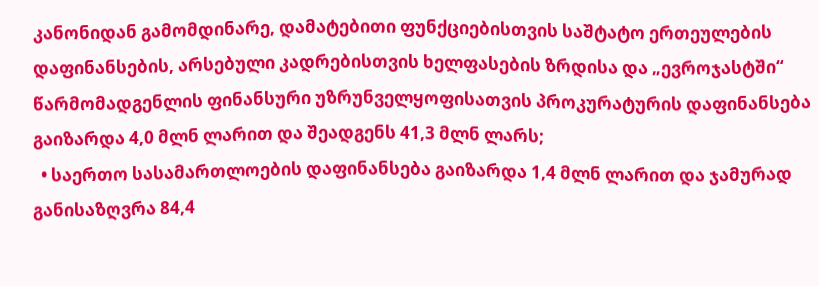კანონიდან გამომდინარე, დამატებითი ფუნქციებისთვის საშტატო ერთეულების დაფინანსების, არსებული კადრებისთვის ხელფასების ზრდისა და „ევროჯასტში“ წარმომადგენლის ფინანსური უზრუნველყოფისათვის პროკურატურის დაფინანსება გაიზარდა 4,0 მლნ ლარით და შეადგენს 41,3 მლნ ლარს;
  • საერთო სასამართლოების დაფინანსება გაიზარდა 1,4 მლნ ლარით და ჯამურად განისაზღვრა 84,4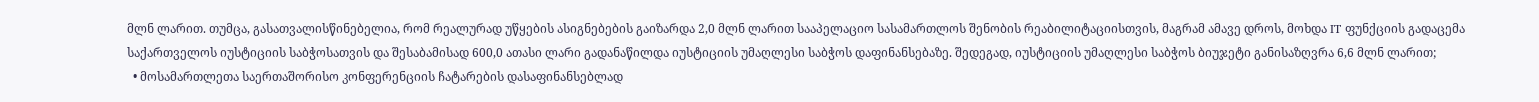მლნ ლარით. თუმცა, გასათვალისწინებელია, რომ რეალურად უწყების ასიგნებების გაიზარდა 2,0 მლნ ლარით სააპელაციო სასამართლოს შენობის რეაბილიტაციისთვის, მაგრამ ამავე დროს, მოხდა IT ფუნქციის გადაცემა საქართველოს იუსტიციის საბჭოსათვის და შესაბამისად 600,0 ათასი ლარი გადანაწილდა იუსტიციის უმაღლესი საბჭოს დაფინანსებაზე. შედეგად, იუსტიციის უმაღლესი საბჭოს ბიუჯეტი განისაზღვრა 6,6 მლნ ლარით;
  • მოსამართლეთა საერთაშორისო კონფერენციის ჩატარების დასაფინანსებლად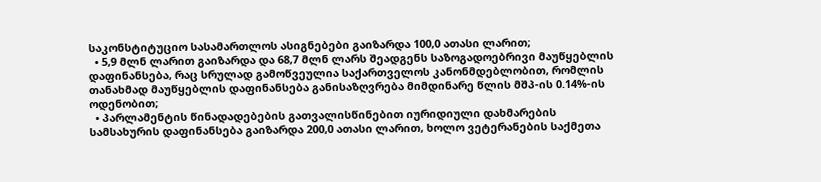საკონსტიტუციო სასამართლოს ასიგნებები გაიზარდა 100,0 ათასი ლარით;
  • 5,9 მლნ ლარით გაიზარდა და 68,7 მლნ ლარს შეადგენს საზოგადოებრივი მაუწყებლის დაფინანსება, რაც სრულად გამოწვეულია საქართველოს კანონმდებლობით, რომლის თანახმად მაუწყებლის დაფინანსება განისაზღვრება მიმდინარე წლის მშპ-ის 0.14%-ის ოდენობით;
  • პარლამენტის წინადადებების გათვალისწინებით იურიდიული დახმარების სამსახურის დაფინანსება გაიზარდა 200,0 ათასი ლარით, ხოლო ვეტერანების საქმეთა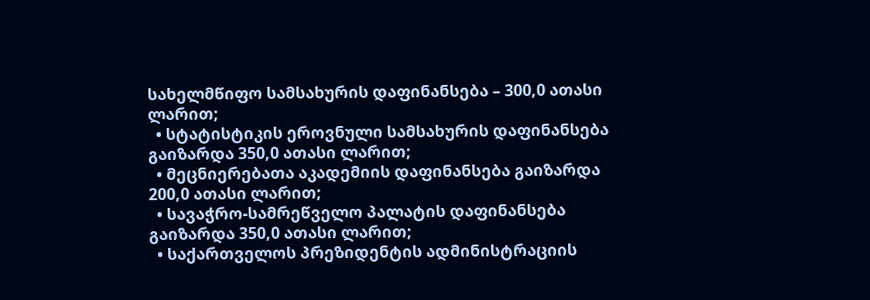სახელმწიფო სამსახურის დაფინანსება – 300,0 ათასი ლარით;
  • სტატისტიკის ეროვნული სამსახურის დაფინანსება გაიზარდა 350,0 ათასი ლარით;
  • მეცნიერებათა აკადემიის დაფინანსება გაიზარდა 200,0 ათასი ლარით;
  • სავაჭრო-სამრეწველო პალატის დაფინანსება გაიზარდა 350,0 ათასი ლარით;
  • საქართველოს პრეზიდენტის ადმინისტრაციის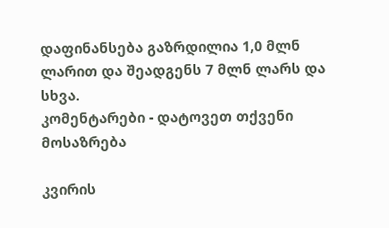დაფინანსება გაზრდილია 1,0 მლნ ლარით და შეადგენს 7 მლნ ლარს და სხვა.
კომენტარები - დატოვეთ თქვენი მოსაზრება

კვირის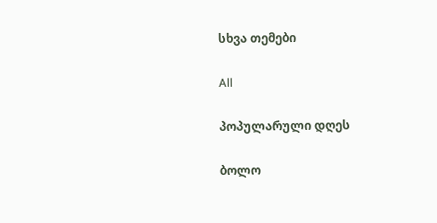სხვა თემები

All

პოპულარული დღეს

ბოლო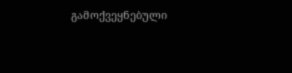გამოქვეყნებული